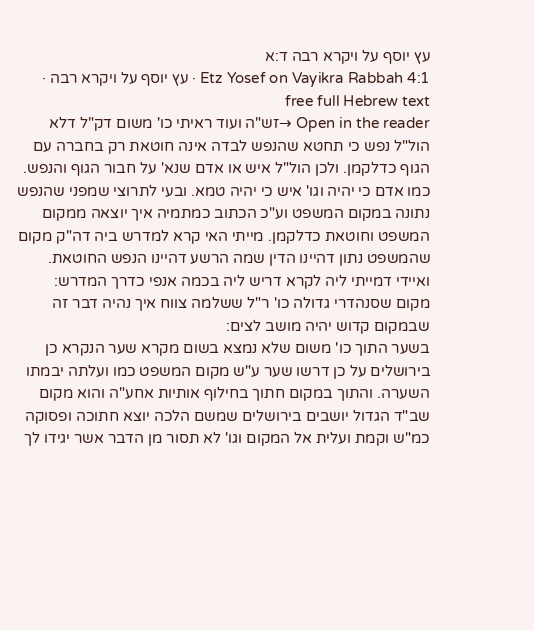עץ יוסף על ויקרא רבה ד:א
Etz Yosef on Vayikra Rabbah 4:1 · עץ יוסף על ויקרא רבה · free full Hebrew text
Open in the reader →זש"ה ועוד ראיתי כו' משום דק"ל דלא הול"ל נפש כי תחטא שהנפש לבדה אינה חוטאת רק בחברה עם הגוף כדלקמן. ולכן הול"ל איש או אדם שנא' על חבור הגוף והנפש. כמו אדם כי יהיה וגו' איש כי יהיה טמא. ובעי לתרוצי שמפני שהנפש נתונה במקום המשפט וע"כ הכתוב כמתמיה איך יוצאה ממקום המשפט וחוטאת כדלקמן. מייתי האי קרא למדרש ביה דה"ק מקום שהמשפט נתון דהיינו הדין שמה הרשע דהיינו הנפש החוטאת. ואיידי דמייתי ליה לקרא דריש ליה בכמה אנפי כדרך המדרש:
מקום שסנהדרי גדולה כו' ר"ל ששלמה צווח איך נהיה דבר זה שבמקום קדוש יהיה מושב לצים:
בשער התוך כו' משום שלא נמצא בשום מקרא שער הנקרא כן בירושלים על כן דרשו שער ע"ש מקום המשפט כמו ועלתה יבמתו השערה. והתוך במקום חתוך בחילוף אותיות אחע"ה והוא מקום שב"ד הגדול יושבים בירושלים שמשם הלכה יוצא חתוכה ופסוקה כמ"ש וקמת ועלית אל המקום וגו' לא תסור מן הדבר אשר יגידו לך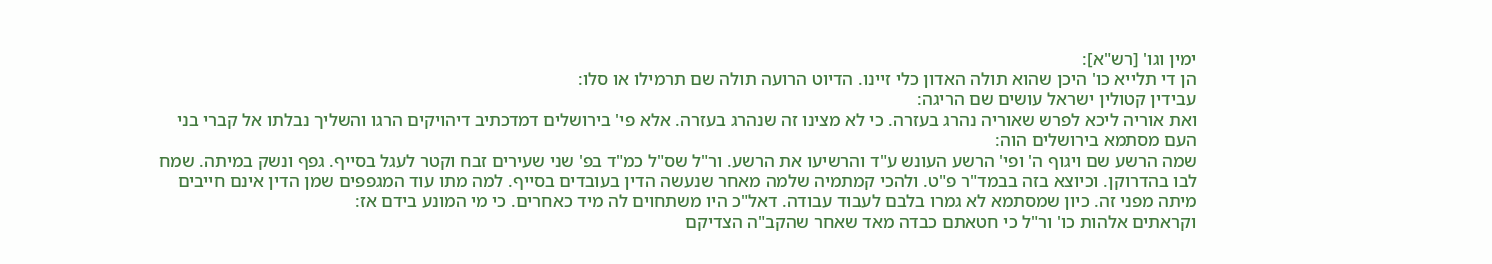ימין וגו' [רש"א]:
הן די תלייא כו' היכן שהוא תולה האדון כלי זיינו. הדיוט הרועה תולה שם תרמילו או סלו:
עבידין קטולין ישראל עושים שם הריגה:
ואת אוריה ליכא לפרש שאוריה נהרג בעזרה. כי לא מצינו זה שנהרג בעזרה. אלא פי' בירושלים דמדכתיב דיהויקים הרגו והשליך נבלתו אל קברי בני העם מסתמא בירושלים הוה:
שמה הרשע שם ויגוף ה' ופי' הרשע העונש ע"ד והרשיעו את הרשע. ור"ל שס"ל כמ"ד בפ' שני שעירים זבח וקטר לעגל בסייף. גפף ונשק במיתה. שמח לבו בהדרוקן. וכיוצא בזה בבמד"ר פ"ט. ולהכי קמתמיה שלמה מאחר שנעשה הדין בעובדים בסייף. למה מתו עוד המגפפים שמן הדין אינם חייבים מיתה מפני זה. כיון שמסתמא לא גמרו בלבם לעבוד עבודה. דאל"כ היו משתחוים לה מיד כאחרים. כי מי המונע בידם אז:
וקראתים אלהות כו' ור"ל כי חטאתם כבדה מאד שאחר שהקב"ה הצדיקם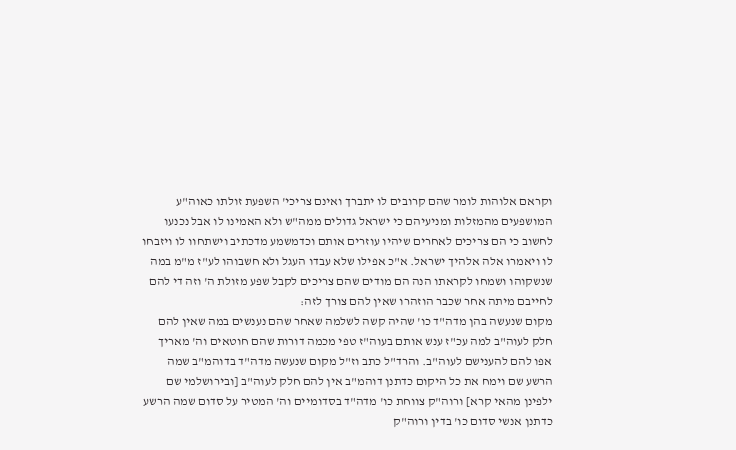וקראם אלוהות לומר שהם קרובים לו יתברך ואינם צריכי' השפעת זולתו כאוה"ע המושפעים מהמזלות ומניעיהם כי ישראל גדולים ממה"ש ולא האמינו לו אבל נכנעו לחשוב כי הם צריכים לאחרים שיהיו עוזרים אותם וכדמשמע מדכתיב וישתחוו לו ויזבחו לו ויאמרו אלה אלהיך ישראל. א"כ אפילו שלא עבדו העגל ולא חשבוהו לע"ז מ"מ במה שנשקוהו ושמחו לקראתו הנה הם מודים שהם צריכים לקבל שפע מזולת ה' וזה די להם לחייבם מיתה אחר שכבר הוזהרו שאין להם צורך לזה:
מקום שנעשה בהן מדה"ד כו' שהיה קשה לשלמה שאחר שהם נענשים במה שאין להם חלק לעוה"ב למה עכ"ז ענש אותם בעוה"ז טפי מכמה דורות שהם חוטאים וה' מאריך אפו להם להענישם לעוה"ב. והרד"ל כתב וז"ל מקום שנעשה מדה"ד בדוהמ"ב שמה הרשע שם וימח את כל היקום כדתנן דוהמ"ב אין להם חלק לעוה"ב [ובירושלמי שם ילפינן מהאי קרא] ורוה"ק צווחת כו' מדה"ד בסדומיים וה' המטיר על סדום שמה הרשע כדתנן אנשי סדום כו' בדין ורוה"ק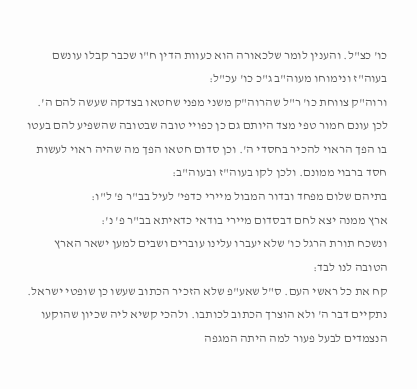כו' כצ"ל. והענין לומר שלכאורה הוא כעוות הדין ח"ו שכבר קבלו עונשם בעוה"ז ונימוחו מעוה"ב ג"כ כו' עכ"ל:
ורוה"ק צווחת כו' ר"ל שהרוה"ק משני מפני שחטאו בצדקה שעשה להם ה'. לכן עונם חמור טפי מצד היותם גם כן כפויי טובה שבטובה שהשפיע להם בעטו בו הפך הראוי להכיר בחסדי ה'. וכן סדום חטאו הפך מה שהיה ראוי לעשות חסד ברבוי ממונם. ולכן לקו בעוה"ז ובעוה"ב:
בתיהם שלום מפחד ובדור המבול מיירי כדפי' לעיל בב"ר פ' ל"ו:
ארץ ממנה יצא לחם דבסדום מיירי בודאי כדאיתא בב"ר פ' נ':
ונשכח תורת הרגל כו' שלא יעברו עלינו עוברים ושבים למען ישאר הארץ הטובה לנו לבד:
קח את כל ראשי העם. ס"ל שאע"פ שלא הזכיר הכתוב שעשו כן שופטי ישראל. נתקיים דבר ה' ולא הוצרך הכתוב לכותבו. ולהכי קשיא ליה שכיון שהוקעו הנצמדים לבעל פעור למה היתה המגפה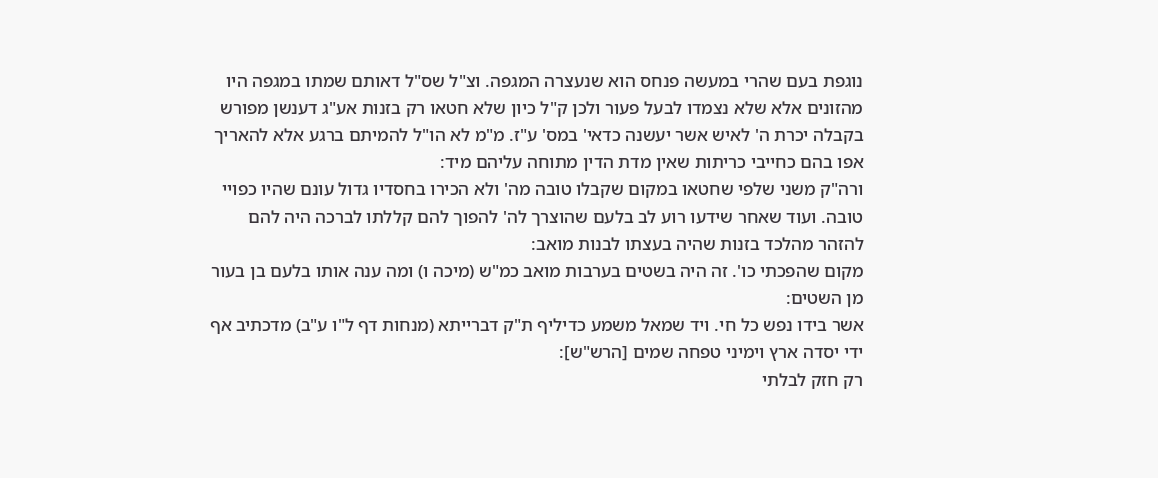נוגפת בעם שהרי במעשה פנחס הוא שנעצרה המגפה. וצ"ל שס"ל דאותם שמתו במגפה היו מהזונים אלא שלא נצמדו לבעל פעור ולכן ק"ל כיון שלא חטאו רק בזנות אע"ג דענשן מפורש בקבלה יכרת ה' לאיש אשר יעשנה כדאי' במס' ע"ז. מ"מ לא הו"ל להמיתם ברגע אלא להאריך אפו בהם כחייבי כריתות שאין מדת הדין מתוחה עליהם מיד:
ורה"ק משני שלפי שחטאו במקום שקבלו טובה מה' ולא הכירו בחסדיו גדול עונם שהיו כפויי טובה. ועוד שאחר שידעו רוע לב בלעם שהוצרך לה' להפוך להם קללתו לברכה היה להם להזהר מהלכד בזנות שהיה בעצתו לבנות מואב:
מקום שהפכתי כו'. זה היה בשטים בערבות מואב כמ"ש (מיכה ו) ומה ענה אותו בלעם בן בעור מן השטים:
אשר בידו נפש כל חי. ויד שמאל משמע כדיליף ת"ק דברייתא (מנחות דף ל"ו ע"ב) מדכתיב אף ידי יסדה ארץ וימיני טפחה שמים [הרש"ש]:
רק חזק לבלתי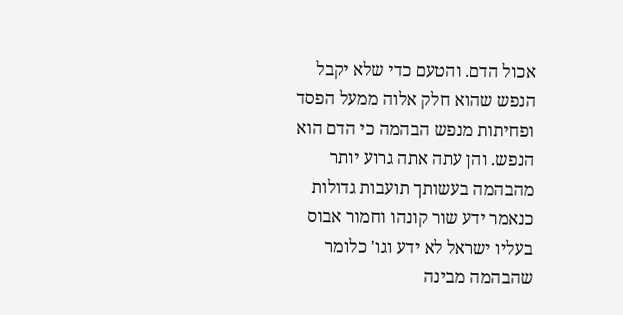אכול הדם. והטעם כדי שלא יקבל הנפש שהוא חלק אלוה ממעל הפסד ופחיתות מנפש הבהמה כי הדם הוא הנפש. והן עתה אתה גרוע יותר מהבהמה בעשותך תועבות גדולות כנאמר ידע שור קונהו וחמור אבוס בעליו ישראל לא ידע וגו' כלומר שהבהמה מבינה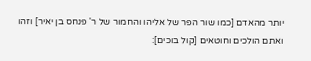יותר מהאדם [כמו שור הפר של אליהו והחמור של ר' פנחס בן יאיר] וזהו ואתם הולכים וחוטאים [קול בוכים]: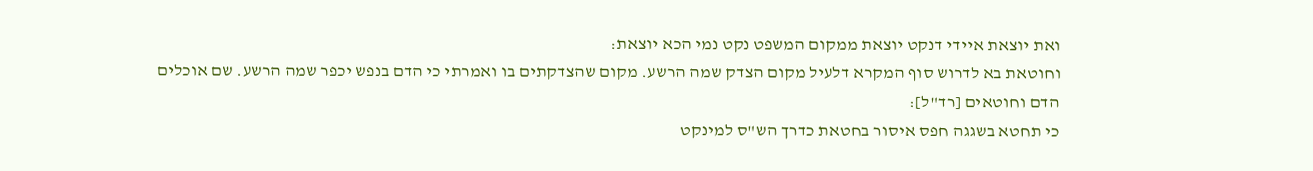ואת יוצאת איידי דנקט יוצאת ממקום המשפט נקט נמי הכא יוצאת:
וחוטאת בא לדרוש סוף המקרא דלעיל מקום הצדק שמה הרשע. מקום שהצדקתים בו ואמרתי כי הדם בנפש יכפר שמה הרשע. שם אוכלים הדם וחוטאים [רד"ל]:
כי תחטא בשגגה חפס איסור בחטאת כדרך הש"ס למינקט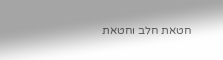חטאת חלב וחטאת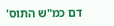דם כמ"ש התוס'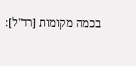בכמה מקומות [רד"ל]: